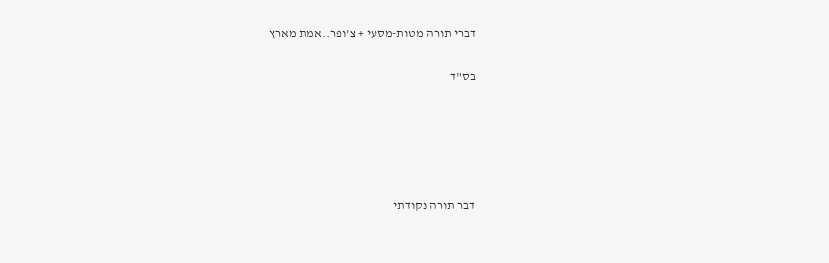דברי תורה מטות-מסעי + צ'ופר..אמת מארץ

בס"ד





דבר תורה נקודתי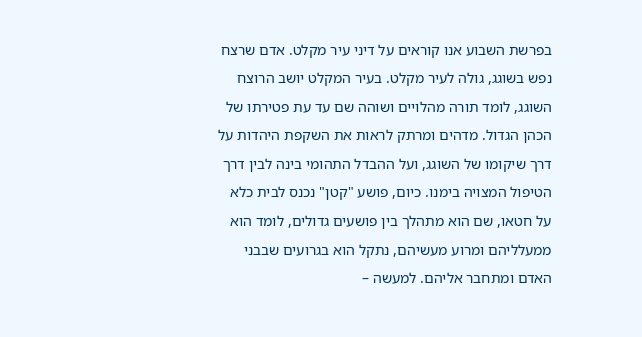בפרשת השבוע אנו קוראים על דיני עיר מקלט. אדם שרצח נפש בשוגג, גולה לעיר מקלט. בעיר המקלט יושב הרוצח השוגג, לומד תורה מהלויים ושוהה שם עד עת פטירתו של הכהן הגדול. מדהים ומרתק לראות את השקפת היהדות על דרך שיקומו של השוגג, ועל ההבדל התהומי בינה לבין דרך הטיפול המצויה בימנו. כיום, פושע "קטן" נכנס לבית כלא על חטאו, שם הוא מתהלך בין פושעים גדולים, לומד הוא ממעלליהם ומרוע מעשיהם, נתקל הוא בגרועים שבבני האדם ומתחבר אליהם. למעשה –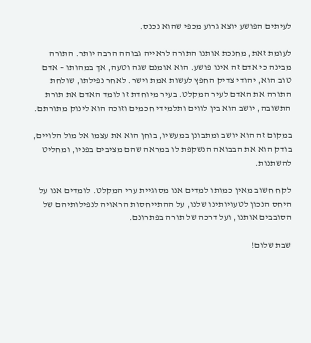לעיתים הפושע יוצא גרוע מכפי שהוא נכנס.

לעומת זאת, מחנכת אותנו התורה לראייה גבוהה הרבה יותר. התורה מבינה כי אדם זה אינו פושע. הוא אומנם שגה וטעה, אך במהותו – אדם טוב הוא, יהודי צדיק החפץ לעשות אמת וישר. לאחר נפילתו, שולחת התורה את האדם לעיר המקלט. בעיר מיוחדת זו לומד האדם את תורת התשובה, יושב הוא בין לווים ותלמידי חכמים וזוכה הוא לינוק מתורתם.

במקום זה הוא יושב ומתבונן במעשיו, בוחן הוא את עצמו אל מול הלויים, בודק הוא את הבבואה הנשקפת לו במראה שהם מציבים בפניו, ומחליט להשתנות.

לקח חשוב מאין כמותו למדים אנו מסוגיית ערי המקלט. לומדים אנו על היחס הנכון לטעויותינו שלנו, על ההתייחסות הראויה לנפילותיהם של הסובבים אותנו, ועל דרכה של תורה בפתרונם.

שבת שלום!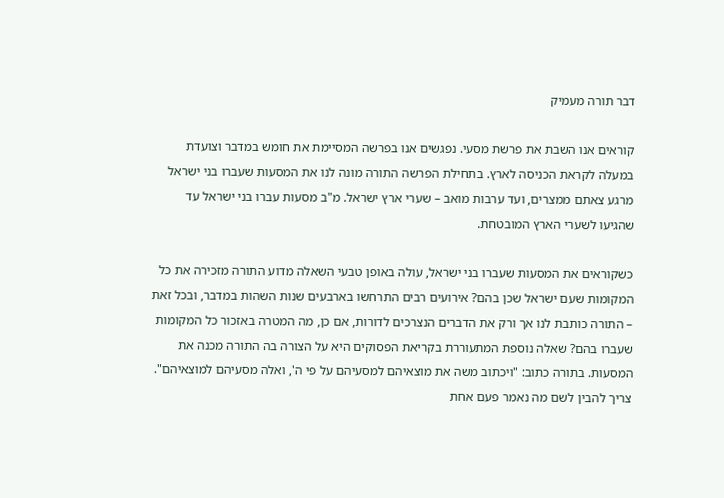דבר תורה מעמיק

קוראים אנו השבת את פרשת מסעי. נפגשים אנו בפרשה המסיימת את חומש במדבר וצועדת במעלה לקראת הכניסה לארץ. בתחילת הפרשה התורה מונה לנו את המסעות שעברו בני ישראל מרגע צאתם ממצרים, ועד ערבות מואב – שערי ארץ ישראל. מ"ב מסעות עברו בני ישראל עד שהגיעו לשערי הארץ המובטחת.

כשקוראים את המסעות שעברו בני ישראל, עולה באופן טבעי השאלה מדוע התורה מזכירה את כל המקומות שעם ישראל שכן בהם? אירועים רבים התרחשו בארבעים שנות השהות במדבר, ובכל זאת – התורה כותבת לנו אך ורק את הדברים הנצרכים לדורות, אם כן, מה המטרה באזכור כל המקומות שעברו בהם? שאלה נוספת המתעוררת בקריאת הפסוקים היא על הצורה בה התורה מכנה את המסעות. בתורה כתוב: "ויכתוב משה את מוצאיהם למסעיהם על פי ה', ואלה מסעיהם למוצאיהם". צריך להבין לשם מה נאמר פעם אחת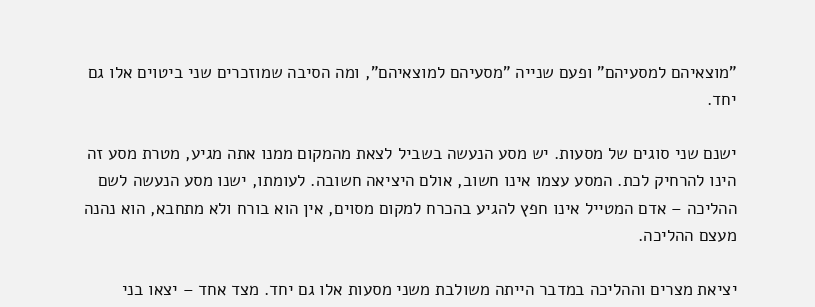"מוצאיהם למסעיהם" ופעם שנייה "מסעיהם למוצאיהם", ומה הסיבה שמוזכרים שני ביטוים אלו גם יחד.

ישנם שני סוגים של מסעות. יש מסע הנעשה בשביל לצאת מהמקום ממנו אתה מגיע, מטרת מסע זה הינו להרחיק לכת. המסע עצמו אינו חשוב, אולם היציאה חשובה. לעומתו, ישנו מסע הנעשה לשם ההליכה – אדם המטייל אינו חפץ להגיע בהכרח למקום מסוים, אין הוא בורח ולא מתחבא, הוא נהנה מעצם ההליכה.

יציאת מצרים וההליכה במדבר הייתה משולבת משני מסעות אלו גם יחד. מצד אחד – יצאו בני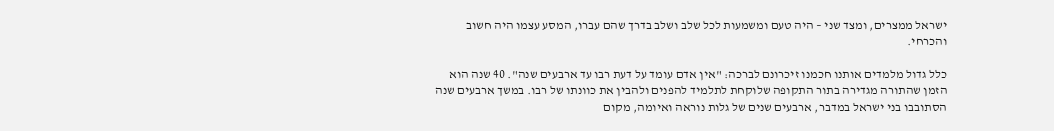ישראל ממצרים, ומצד שני – היה טעם ומשמעות לכל שלב ושלב בדרך שהם עברו, המסע עצמו היה חשוב והכרחי.

כלל גדול מלמדים אותנו חכמנו זיכרונם לברכה: "אין אדם עומד על דעת רבו עד ארבעים שנה". 40 שנה הוא הזמן שהתורה מגדירה בתור התקופה שלוקחת לתלמיד להפנים ולהבין את כוונתו של רבו. במשך ארבעים שנה הסתובבו בני ישראל במדבר, ארבעים שנים של גלות נוראה ואיומה, מקום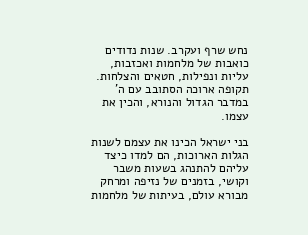נחש שרף ועקרב. שנות נדודים כואבות של מלחמות ואכזבות, עליות ונפילות, חטאים והצלחות. תקופה ארוכה הסתובב עם ה' במדבר הגדול והנורא, והכין את עצמו.

בני ישראל הכינו את עצמם לשנות הגלות הארוכות, הם למדו כיצד עליהם להתנהג בשעות משבר וקושי, בזמנים של נזיפה ומרחק מבורא עולם, בעיתות של מלחמות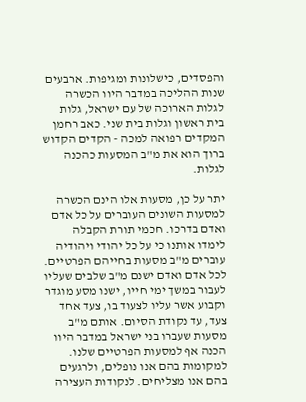והפסדים, כישלונות ומגיפות. ארבעים שנות ההליכה במדבר היוו הכשרה לגלות הארוכה של עם ישראל, גלות בית ראשון וגלות בית שני. כאב רחמן המקדים רפואה למכה - הקדים הקדוש ברוך הוא את מ"ב המסעות כהכנה לגלות.

יתר על כן, מסעות אלו הינם הכשרה למסעות השונים העוברים על כל אדם ואדם בדרכו. חכמי תורת הקבלה לימדו אותנו כי על כל יהודי ויהודיה עוברים מ"ב מסעות בחייהם הפרטיים. לכל אדם ואדם ישנם מ"ב שלבים שעליו לעבור במשך ימי חייו, ישנו מסע מוגדר וקבוע אשר עליו לצעוד בו, צעד אחד צעד, עד נקודת הסיום. אותם מ"ב מסעות שעברו בני ישראל במדבר היוו הכנה אף למסעות הפרטיים שלנו. למקומות בהם אנו נופלים, ולרגעים בהם אנו מצליחים. לנקודות העצירה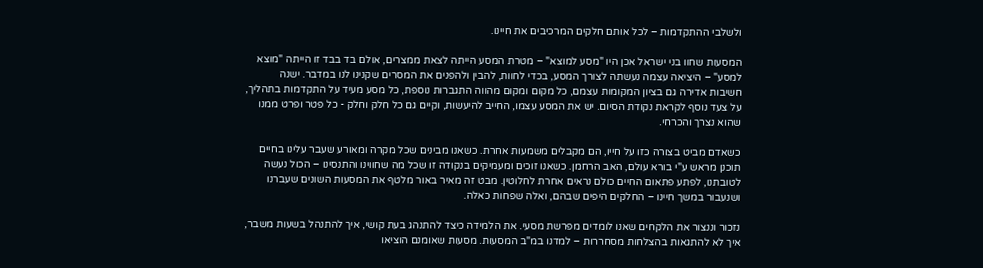ולשלבי ההתקדמות – לכל אותם חלקים המרכיבים את חיינו.

המסעות שחוו בני ישראל אכן היו "מסע למוצא" – מטרת המסע הייתה לצאת ממצרים, אולם בד בבד זו הייתה "מוצא למסע" – היציאה עצמה נעשתה לצורך המסע, בכדי לחוות, להבין ולהפנים את המסרים שקנינו לנו במדבר. ישנה חשיבות אדירה גם בציון המקומות עצמם, כל מקום ומקום מהווה התגברות נוספת, כל מסע מעיד על התקדמות בתהליך, על צעד נוסף לקראת נקודת הסיום. יש את המסע עצמו, החייב להיעשות, וקיים גם כל חלק וחלק - כל פטר ופרט ממנו שהוא נצרך והכרחי.

כשאדם מביט בצורה כזו על חייו, הם מקבלים משמעות אחרת. כשאנו מבינים שכל מקרה ומאורע שעבר עלינו בחיים תוכנן מראש ע"י בורא עולם, האב הרחמן. כשאנו זוכים ומעמיקים בנקודה זו שכל מה שחווינו והתנסינו – הכול נעשה לטובתנו, לפתע פתאום החיים כולם נראים אחרת לחלוטין. מבט זה מאיר באור מלטף את המסעות השונים שעברנו ושנעבור במשך חיינו – החלקים היפים שבהם, ואלה שפחות כאלה.

נזכור וננצור את הלקחים שאנו לומדים מפרשת מסעי. את הלמידה כיצד להתנהג בעת קושי, איך להתנהל בשעות משבר, איך לא להתגאות בהצלחות מסחררות – למדנו במ"ב המסעות. מסעות שאומנם הוציאו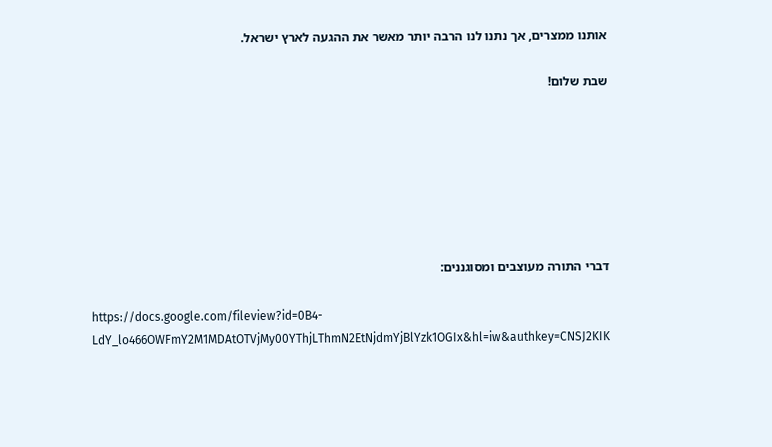אותנו ממצרים, אך נתנו לנו הרבה יותר מאשר את ההגעה לארץ ישראל.

שבת שלום!







דברי התורה מעוצבים ומסוגננים:

https://docs.google.com/fileview?id=0B4-LdY_lo466OWFmY2M1MDAtOTVjMy00YThjLThmN2EtNjdmYjBlYzk1OGIx&hl=iw&authkey=CNSJ2KIK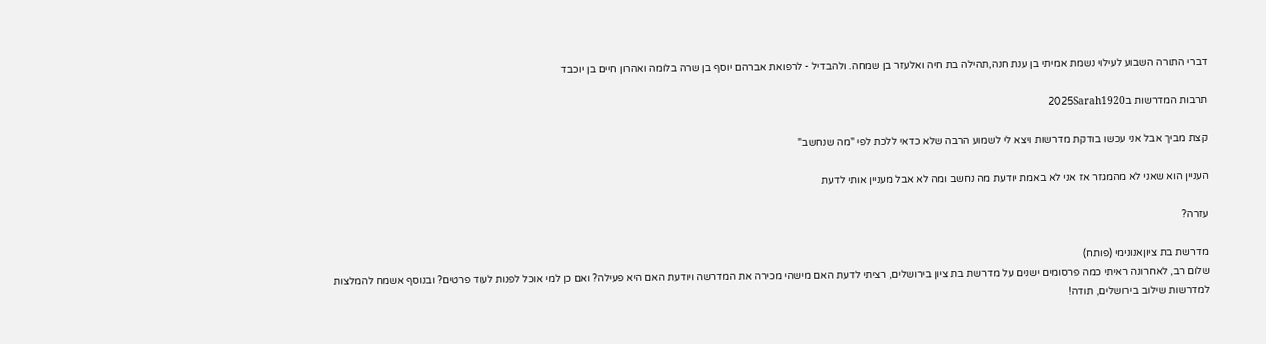דברי התורה השבוע לעילוי נשמת אמיתי בן ענת חנה,תהילה בת חיה ואלעזר בן שמחה. ולהבדיל - לרפואת אברהם יוסף בן שרה בלומה ואהרון חיים בן יוכבד

תרבות המדרשות ב2025Sarah1920

קצת מביך אבל אני עכשו בודקת מדרשות ויצא לי לשמוע הרבה שלא כדאי ללכת לפי "מה שנחשב"

העניין הוא שאני לא מהמגזר אז אני לא באמת יודעת מה נחשב ומה לא אבל מעניין אותי לדעת

עזרה?

מדרשת בת ציוןאנונימי (פותח)
שלום רב, לאחרונה ראיתי כמה פרסומים ישנים על מדרשת בת ציון בירושלים, רציתי לדעת האם מישהי מכירה את המדרשה ויודעת האם היא פעילה? ואם כן למי אוכל לפנות לעוד פרטים? ובנוסף אשמח להמלצות למדרשות שילוב בירושלים, תודה!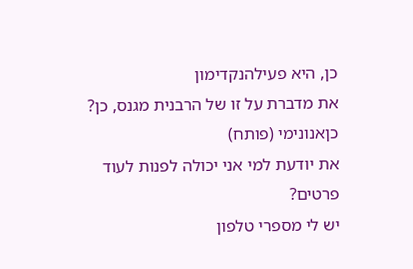כן, היא פעילהנקדימון
את מדברת על זו של הרבנית מגנס, כן?
כןאנונימי (פותח)
את יודעת למי אני יכולה לפנות לעוד פרטים?
יש לי מספרי טלפון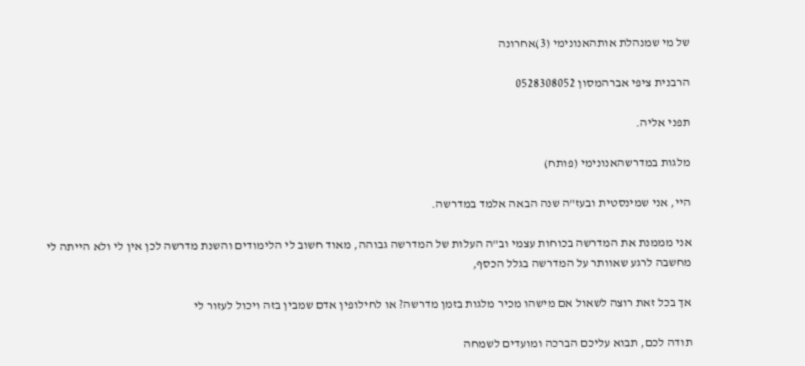של מי שמנהלת אותהאנונימי (3)אחרונה

הרבנית ציפי אברהמסון 0528308052

תפני אליה.

מלגות במדרשהאנונימי (פותח)

היי, אני שמינסטית ובעז"ה שנה הבאה אלמד במדרשה.

אני מממנת את המדרשה בכוחות עצמי וב"ה העלות של המדרשה גבוהה, מאוד חשוב לי הלימודים והשנת מדרשה לכן אין לי ולא הייתה לי מחשבה לרגע שאוותר על המדרשה בגלל הכסף,

אך בכל זאת רוצה לשאול אם מישהו מכיר מלגות בזמן מדרשה? או לחילופין אדם שמבין בזה ויכול לעזור לי

תודה לכם, תבוא עליכם הברכה ומועדים לשמחה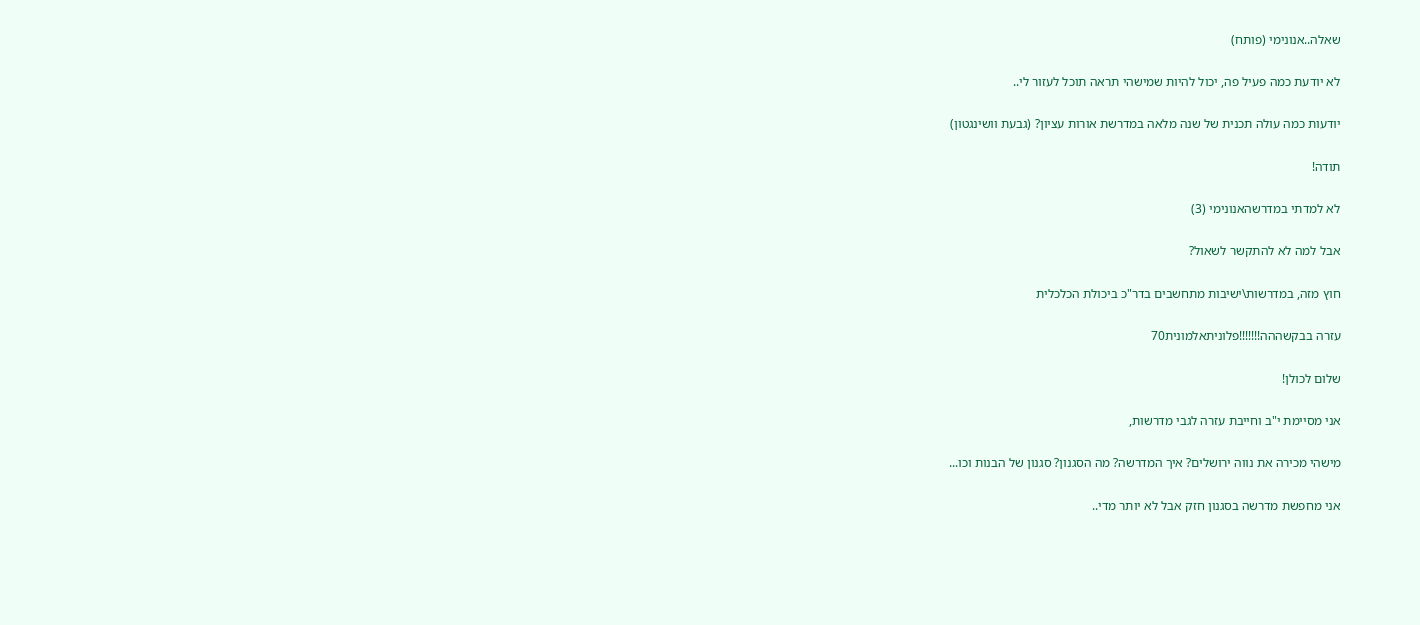שאלה..אנונימי (פותח)

לא יודעת כמה פעיל פה, יכול להיות שמישהי תראה תוכל לעזור לי..

יודעות כמה עולה תכנית של שנה מלאה במדרשת אורות עציון? (גבעת וושינגטון)

תודה!

לא למדתי במדרשהאנונימי (3)

אבל למה לא להתקשר לשאול?

חוץ מזה, במדרשות\ישיבות מתחשבים בדר"כ ביכולת הכלכלית

עזרה בבקשההה!!!!!!!פלוניתאלמונית70

שלום לכולן!

אני מסיימת י"ב וחייבת עזרה לגבי מדרשות,

מישהי מכירה את נווה ירושלים? איך המדרשה? מה הסגנון? סגנון של הבנות וכו...

אני מחפשת מדרשה בסגנון חזק אבל לא יותר מדי..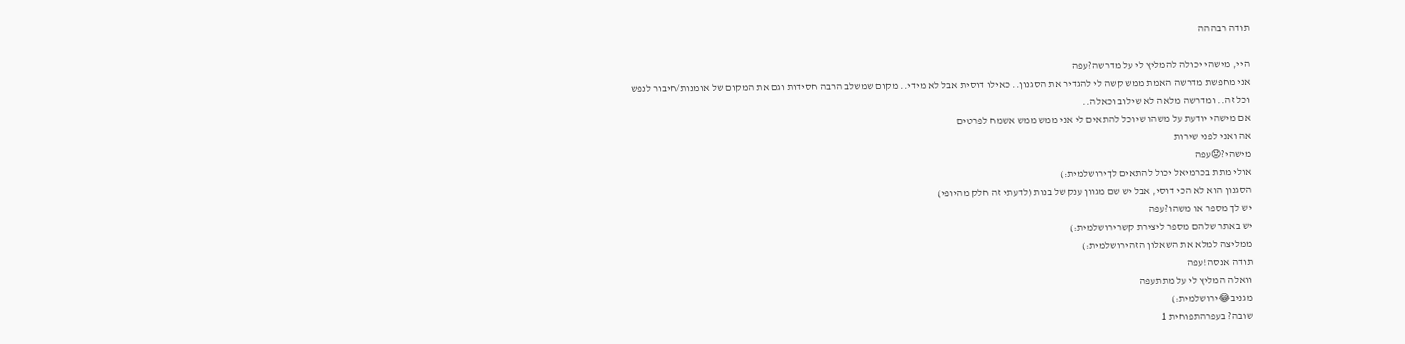תודה רבההה

היי, מישהי יכולה להמליץ לי על מדרשה?עפה
אני מחפשת מדרשה האמת ממש קשה לי להגדיר את הסגנון.. כאילו דוסית אבל לא מידי.. מקום שמשלב הרבה חסידות וגם את המקום של אומנות/חיבור לנפש וכל זה.. ומדרשה מלאה לא שילוב וכאלה..
אם מישהי יודעת על משהו שיוכל להתאים לי אני ממש ממש אשמח לפרטים
אה ואני לפני שירות
מישהי?😟עפה
אולי מתת בכרמיאל יכול להתאים לךירושלמית:)
הסגנון הוא לא הכי דוסי, אבל יש שם מגוון ענק של בנות (לדעתי זה חלק מהיופי)
יש לך מספר או משהו?עפה
יש באתר שלהם מספר ליצירת קשרירושלמית:)
ממליצה למלא את השאלון הזהירושלמית:)
תודה אנסה!עפה
וואלה המליץ לי על מתתעפה
מגניב😂ירושלמית:)
שובה? בעפרהתפוחית 1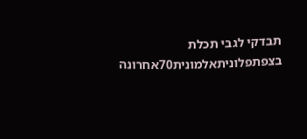תבדקי לגבי תכלת בצפתפלוניתאלמונית70אחרונה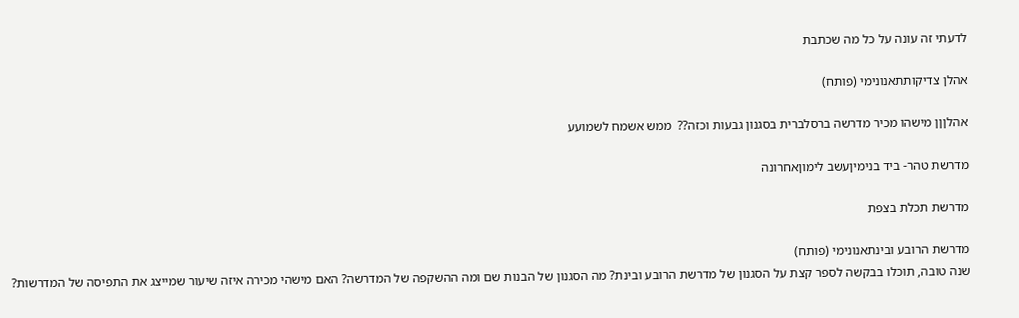לדעתי זה עונה על כל מה שכתבת

אהלן צדיקותתאנונימי (פותח)

אהלןןן מישהו מכיר מדרשה ברסלברית בסגנון גבעות וכזה??  ממש אשמח לשמועע

מדרשת טהר- ביד בנימיןעשב לימוןאחרונה

מדרשת תכלת בצפת

מדרשת הרובע ובינתאנונימי (פותח)
שנה טובה, תוכלו בבקשה לספר קצת על הסגנון של מדרשת הרובע ובינת? מה הסגנון של הבנות שם ומה ההשקפה של המדרשה? האם מישהי מכירה איזה שיעור שמייצג את התפיסה של המדרשות?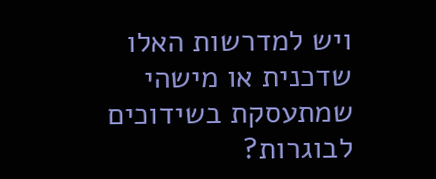ויש למדרשות האלו שדכנית או מישהי שמתעסקת בשידוכים לבוגרות?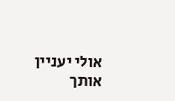אולי יעניין אותך